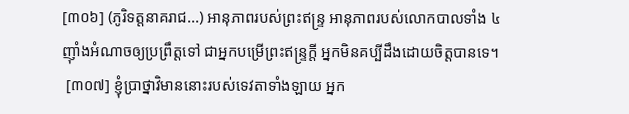[៣០៦] (ភូរិទត្តនាគរាជ...) អានុភាពរបស់ព្រះឥន្រ្ទ អានុភាពរបស់លោកបាលទាំង ៤ ញ៉ាំងអំណាចឲ្យប្រព្រឹត្តទៅ ជាអ្នកបម្រើព្រះឥន្រ្ទក្តី អ្នកមិនគប្បីដឹងដោយចិត្តបានទេ។
 [៣០៧] ខ្ញុំប្រាថ្នាវិមាននោះរបស់ទេវតាទាំងឡាយ អ្នក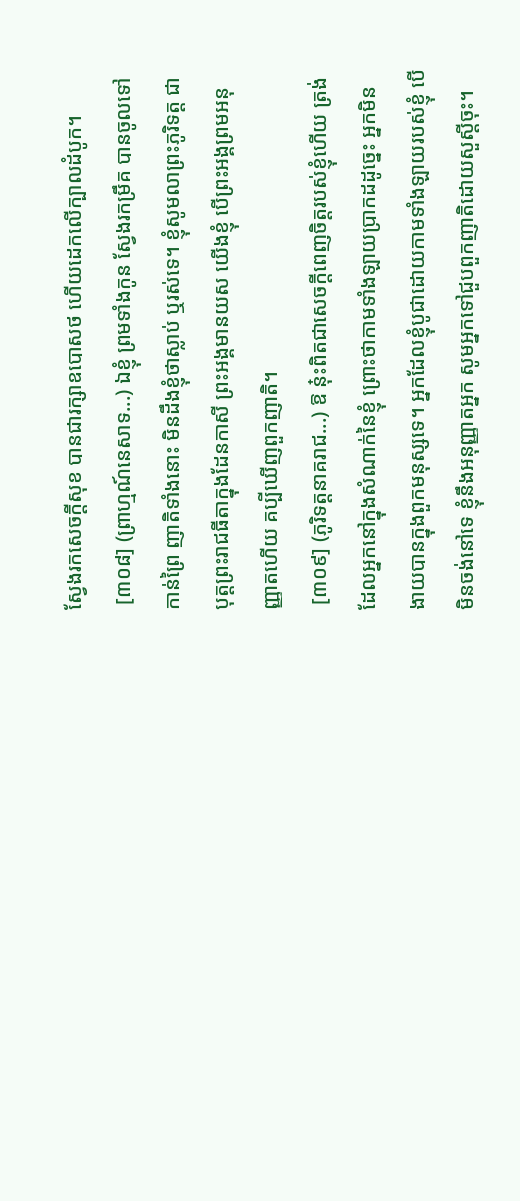ស្វែងរកសេចក្តីសុខ បានជារក្សាឧបោសថ ហើយដេកលើក្បាលដំបូក។
 [៣០៨] (ព្រាហ្មណ៍នេសាទ...) ឯខ្ញុំ ព្រមទាំងកូន ស្វែងរកម្រឹគ បានចូលទៅកាន់ព្រៃ ញាតិទាំងនោះ មិនដឹងខ្ញុំថាស្លាប់ ឬរស់ទេ។ ខ្ញុំសូមលាព្រះភូរិទត្ត ជាបុត្តព្រះរាជធីតាក្នុងដែនកាសី ព្រះអង្គមានយស យើងខ្ញុំ បើព្រះអង្គព្រមអនុញ្ញាតហើយ គប្បីឃើញពួកញាតិ។
 [៣០៩] (ភូរិទត្តនាគរាជ...) ឱ នុ៎ះពិតជាសេចក្តីពេញចិត្តរបស់ខ្ញុំហើយ ត្រង់ដែលអ្នកនៅក្នុងសំណាក់នៃខ្ញុំ ព្រោះថាកាមទាំងឡាយប្រាកដដូច្នេះ អ្នកមិនងាយបានក្នុងពួកមនុស្សទេ។ អ្នកដែលខ្ញុំបូជាដោយកាមទាំងឡាយរបស់ខ្ញុំ បើមិនចង់នៅទេ ខ្ញុំនឹងអនុញ្ញាតអ្នក សូមអ្នកទៅជួបពួកញាតិដោយសួស្តីចុះ។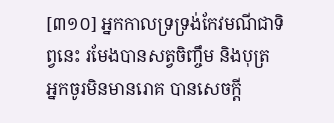[៣១០] អ្នកកាលទ្រទ្រង់កែវមណីជាទិព្វនេះ រមែងបានសត្វចិញ្ចឹម និងបុត្រ អ្នកចូរមិនមានរោគ បានសេចក្តី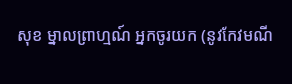សុខ ម្នាលព្រាហ្មណ៍ អ្នកចូរយក (នូវកែវមណី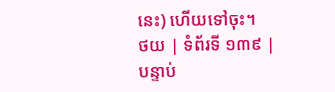នេះ) ហើយទៅចុះ។
ថយ | ទំព័រទី ១៣៩ | បន្ទាប់